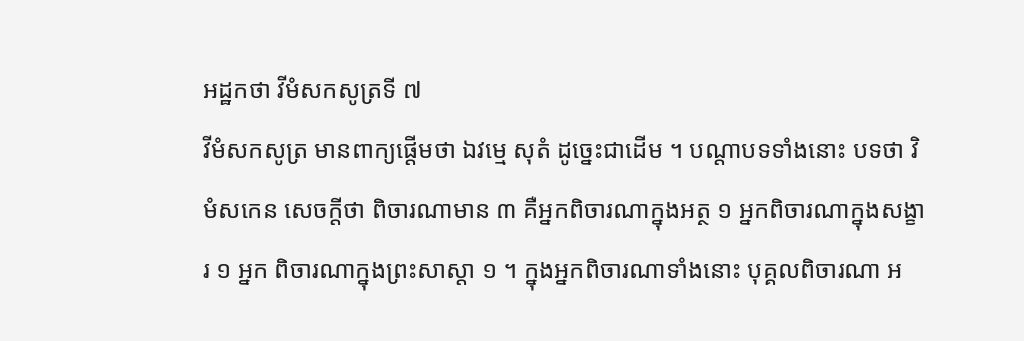អដ្ឋកថា វីមំសកសូត្រទី ៧
វីមំសកសូត្រ មានពាក្យផ្តើមថា ឯវម្មេ សុតំ ដូច្នេះជាដើម ។ បណ្តាបទទាំងនោះ បទថា វិមំសកេន សេចក្តីថា ពិចារណាមាន ៣ គឺអ្នកពិចារណាក្នុងអត្ថ ១ អ្នកពិចារណាក្នុងសង្ខារ ១ អ្នក ពិចារណាក្នុងព្រះសាស្តា ១ ។ ក្នុងអ្នកពិចារណាទាំងនោះ បុគ្គលពិចារណា អ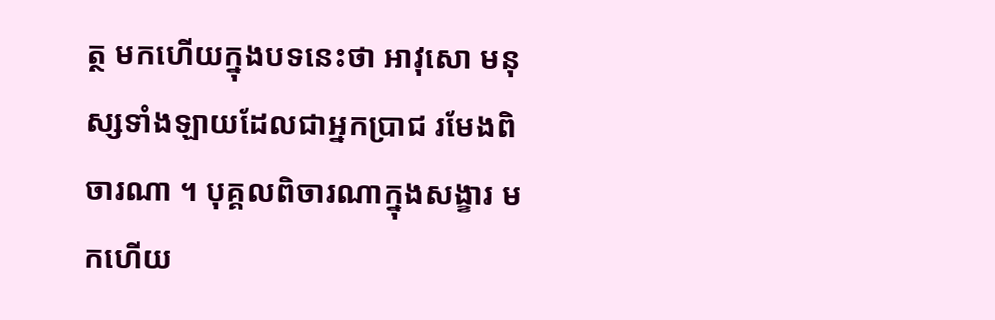ត្ថ មកហើយក្នុងបទនេះថា អាវុសោ មនុស្សទាំងឡាយដែលជាអ្នកប្រាជ រមែងពិចារណា ។ បុគ្គលពិចារណាក្នុងសង្ខារ មកហើយ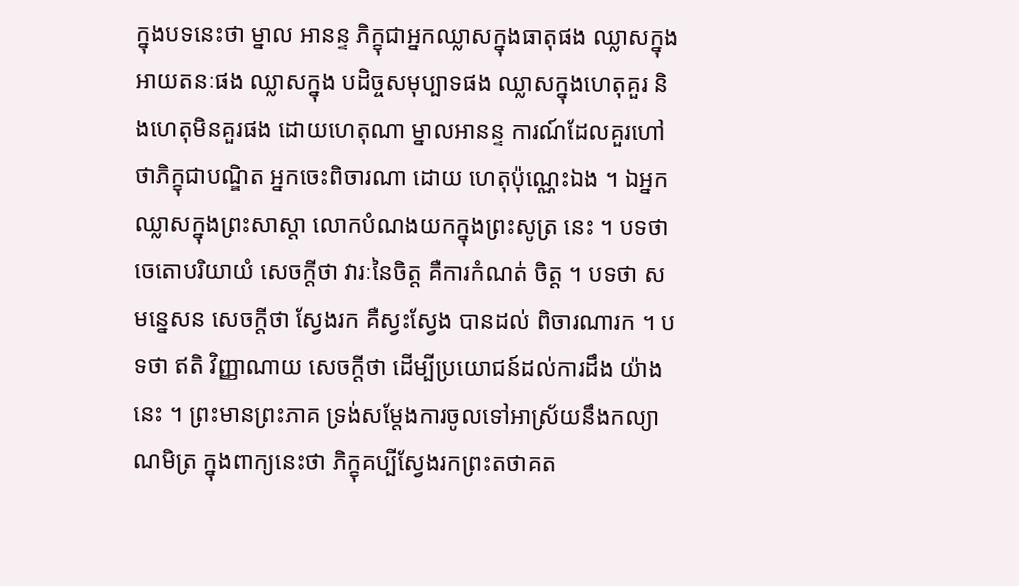ក្នុងបទនេះថា ម្នាល អានន្ទ ភិក្ខុជាអ្នកឈ្លាសក្នុងធាតុផង ឈ្លាសក្នុងអាយតនៈផង ឈ្លាសក្នុង បដិច្ចសមុប្បាទផង ឈ្លាសក្នុងហេតុគួរ និងហេតុមិនគួរផង ដោយហេតុណា ម្នាលអានន្ទ ការណ៍ដែលគួរហៅថាភិក្ខុជាបណ្ឌិត អ្នកចេះពិចារណា ដោយ ហេតុប៉ុណ្ណេះឯង ។ ឯអ្នកឈ្លាសក្នុងព្រះសាស្តា លោកបំណងយកក្នុងព្រះសូត្រ នេះ ។ បទថា ចេតោបរិយាយំ សេចក្តីថា វារៈនៃចិត្ត គឺការកំណត់ ចិត្ត ។ បទថា សមន្នេសន សេចក្តីថា ស្វែងរក គឺស្វះស្វែង បានដល់ ពិចារណារក ។ បទថា ឥតិ វិញ្ញាណាយ សេចក្តីថា ដើម្បីប្រយោជន៍ដល់ការដឹង យ៉ាងនេះ ។ ព្រះមានព្រះភាគ ទ្រង់សម្តែងការចូលទៅអាស្រ័យនឹងកល្យាណមិត្រ ក្នុងពាក្យនេះថា ភិក្ខុគប្បីស្វែងរកព្រះតថាគត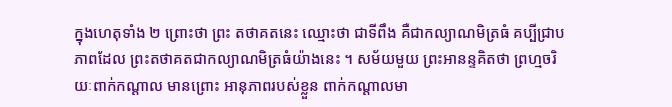ក្នុងហេតុទាំង ២ ព្រោះថា ព្រះ តថាគតនេះ ឈ្មោះថា ជាទីពឹង គឺជាកល្យាណមិត្រធំ គប្បីជ្រាបភាពដែល ព្រះតថាគតជាកល្យាណមិត្រធំយ៉ាងនេះ ។ សម័យមួយ ព្រះអានន្ទគិតថា ព្រហ្មចរិយៈពាក់កណ្តាល មានព្រោះ អានុភាពរបស់ខ្លួន ពាក់កណ្តាលមា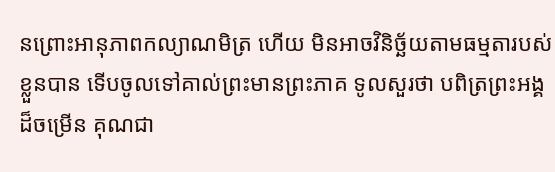នព្រោះអានុភាពកល្យាណមិត្រ ហើយ មិនអាចវិនិច្ឆ័យតាមធម្មតារបស់ខ្លួនបាន ទើបចូលទៅគាល់ព្រះមានព្រះភាគ ទូលសួរថា បពិត្រព្រះអង្គដ៏ចម្រើន គុណជា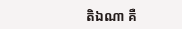តិឯណា គឺ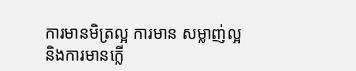ការមានមិត្រល្អ ការមាន សម្លាញ់ល្អ និងការមានក្លើ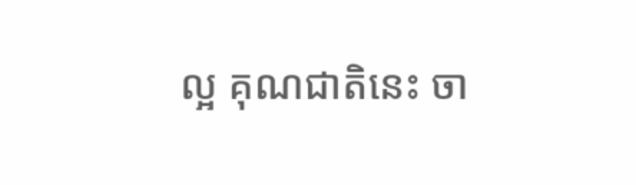ល្អ គុណជាតិនេះ ចា